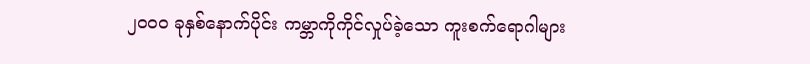၂၀ဝ၀ ခုနှစ်နောက်ပိုင်း ကမ္ဘာကိုကိုင်လှုပ်ခဲ့သော ကူးစက်ရောဂါများ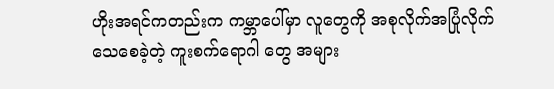ဟိုးအရင်ကတည်းက ကမ္ဘာပေါ်မှာ လူတွေကို အစုလိုက်အပြုံလိုက် သေစေခဲ့တဲ့ ကူးစက်ရောဂါ တွေ အများ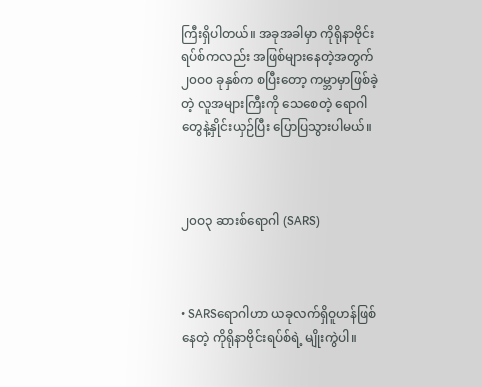ကြီးရှိပါတယ်။ အခုအခါမှာ ကိုရိုနာဗိုင်းရပ်စ်ကလည်း အဖြစ်များနေတဲ့အတွက် ၂၀ဝ၀ ခုနှစ်က စပြီးတော့ ကမ္ဘာမှာဖြစ်ခဲ့တဲ့ လူအများကြီးကို သေစေတဲ့ ရောဂါတွေနဲ့နှိုင်းယှဉ်ပြီး ပြောပြသွားပါမယ်။



၂၀ဝ၃ ဆားစ်ရောဂါ (SARS)



• SARSရောဂါဟာ ယခုလက်ရှိဝူဟန်ဖြစ်နေတဲ့ ကိုရိုနာဗိုင်းရပ်စ်ရဲ့ မျိုးကွဲပါ။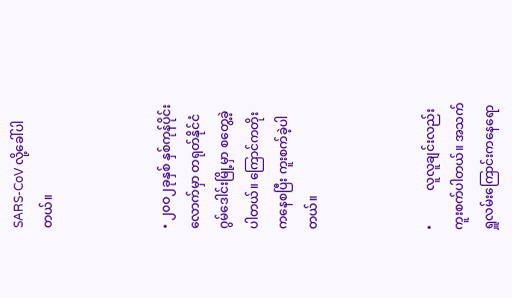SARS-CoV လို့ခေါ်ပါတယ်။



• ၂၀ဝ၂ခုနှစ် နှစ်ကုန်ပိုင်းလောက်မှာ တရုတ်နိုင်ငံ ဂွမ်ဒေါင်းမြို့မှာ စတွေ့ခဲ့ပါတယ်။ ကြောင်ကတိုးကနေစပြီး ကူးစက်ခဲ့ပါတယ်။



•           လူလူချင်းလည်းကူးစက်ပါတယ်။ အသက်ရှူလမ်းကြောင်းကနေရော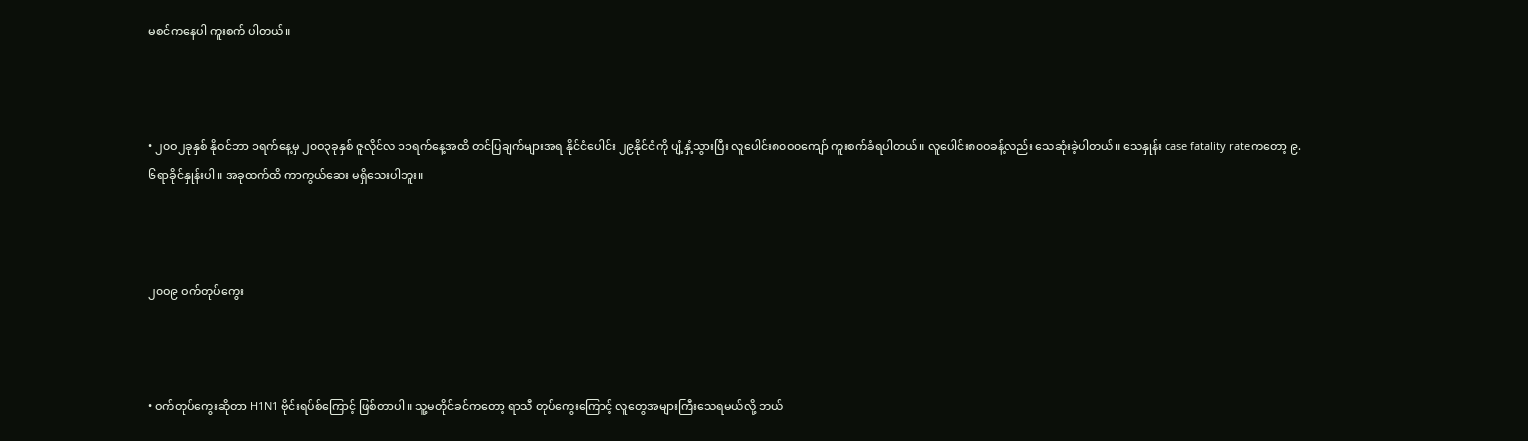မစင်ကနေပါ ကူးစက် ပါတယ်။



• ၂၀ဝ၂ခုနှစ် နိုဝင်ဘာ ၁ရက်နေ့မှ ၂၀ဝ၃ခုနှစ် ဇူလိုင်လ ၁၁ရက်နေ့အထိ တင်ပြချက်များအရ နိုင်ငံပေါင်း ၂၉နိုင်ငံကို ပျံ့နှံ့သွားပြီး လူပေါင်း၈၀ဝ၀ကျော် ကူးစက်ခံရပါတယ်။ လူပေါင်း၈၀ဝခန့်လည်း သေဆုံးခဲ့ပါတယ်။ သေနှုန်း case fatality rateကတော့ ၉.၆ရာခိုင်နှုန်းပါ။ အခုထက်ထိ ကာကွယ်ဆေး မရှိသေးပါဘူး။



၂၀ဝ၉ ဝက်တုပ်ကွေး



• ဝက်တုပ်ကွေးဆိုတာ H1N1 ဗိုင်းရပ်စ်ကြောင့် ဖြစ်တာပါ။ သူ့မတိုင်ခင်ကတော့ ရာသီ တုပ်ကွေးကြောင့် လူတွေအများကြီးသေရမယ်လို့ ဘယ်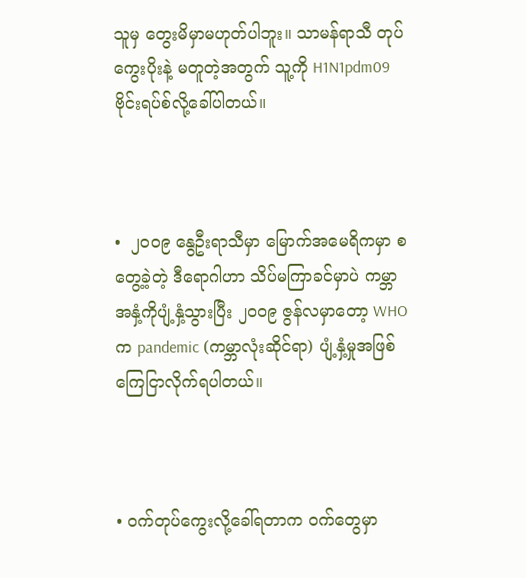သူမှ တွေးမိမှာမဟုတ်ပါဘူး။ သာမန်ရာသီ တုပ်ကွေးပိုးနဲ့ မတူတဲ့အတွက် သူ့ကို H1N1pdm09 ဗိုင်းရပ်စ်လို့ခေါ်ပါတယ်။



•  ၂၀ဝ၉ နွေဦးရာသီမှာ မြောက်အမေရိကမှာ စတွေ့ခဲ့တဲ့ ဒီရောဂါဟာ သိပ်မကြာခင်မှာပဲ ကမ္ဘာအနှံ့ကိုပျံ့နှံ့သွားပြီး ၂၀ဝ၉ ဇွန်လမှာတော့ WHOက pandemic (ကမ္ဘာလုံးဆိုင်ရာ) ပျံ့နှံ့မှုအဖြစ် ကြေငြာလိုက်ရပါတယ်။



• ဝက်တုပ်ကွေးလို့ခေါ်ရတာက ဝက်တွေမှာ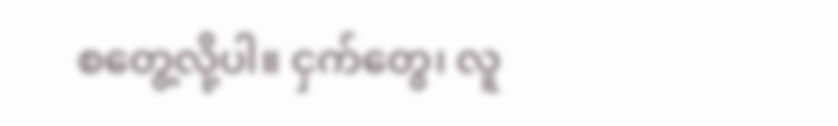စတွေ့လို့ပါ။ ငှက်တွေ၊ လူ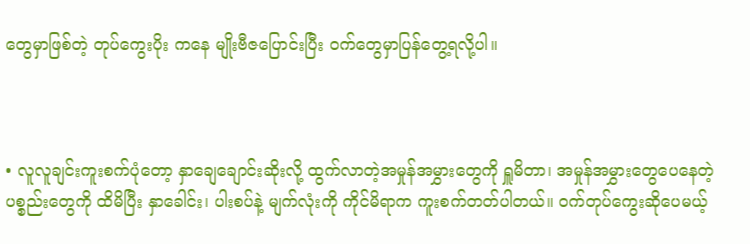တွေမှာဖြစ်တဲ့ တုပ်ကွေးပိုး ကနေ မျိုးဗီဇပြောင်းပြီး ဝက်တွေမှာပြန်တွေ့ရလို့ပါ။



• လူလူချင်းကူးစက်ပုံတော့ နှာချေချောင်းဆိုးလို့ ထွက်လာတဲ့အမှုန်အမွှားတွေကို ရှူမိတာ၊ အမှုန်အမွှားတွေပေနေတဲ့ ပစ္စည်းတွေကို ထိမိပြီး နှာခေါင်း၊ ပါးစပ်နဲ့ မျက်လုံးကို ကိုင်မိရာက ကူးစက်တတ်ပါတယ်။ ဝက်တုပ်ကွေးဆိုပေမယ့်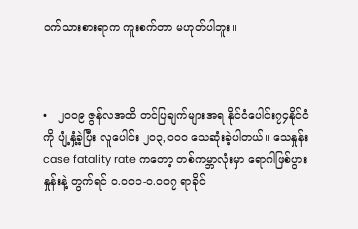ဝက်သားစားရာက ကူးစက်တာ မဟုတ်ပါဘူး။



•   ၂၀ဝ၉ ဇွန်လအထိ တင်ပြချက်များအရ နိုင်ငံပေါင်း၇၄နိုင်ငံကို ပျံ့နှံ့ခဲ့ပြီး လူပေါင်း ၂၀၃,ဝ၀ဝ သေဆုံးခဲ့ပါတယ်။ သေနှုန်း case fatality rate ကတော့ တစ်ကမ္ဘာလုံးမှာ ရောဂါဖြစ်ပွားနှုန်းနဲ့ တွက်ရင် ဝ.ဝ၀၁-ဝ.ဝ၀၇ ရာခိုင်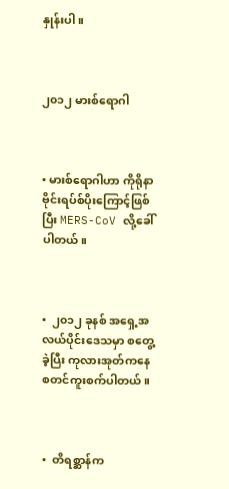နှုန်းပါ။



၂၀၁၂ မားစ်ရောဂါ



• မားစ်ရောဂါဟာ ကိုရိုနာဗိုင်းရပ်စ်ပိုးကြောင့်ဖြစ်ပြီး MERS-CoV လို့ခေါ်ပါတယ်။



•  ၂၀၁၂ ခုနစ် အရှေ့အလယ်ပိုင်းဒေသမှာ စတွေ့ခဲ့ပြီး ကုလားအုတ်ကနေ စတင်ကူးစက်ပါတယ်။



•  တိရစ္ဆာန်က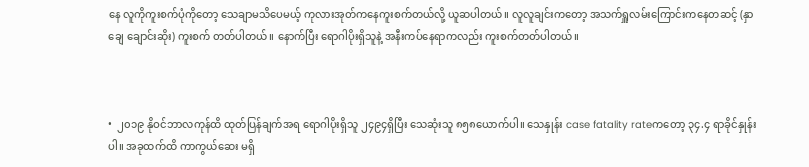နေ လူကိုကူးစက်ပုံကိုတော့ သေချာမသိပေမယ့် ကုလားအုတ်ကနေကူးစက်တယ်လို့ ယူဆပါတယ်။ လူလူချင်းကတော့ အသက်ရှူလမ်းကြောင်းကနေတဆင့် (နှာချေ ချောင်းဆိုး) ကူးစက် တတ်ပါတယ်။ နောက်ပြီး ရောဂါပိုးရှိသူနဲ့ အနီးကပ်နေရာကလည်း ကူးစက်တတ်ပါတယ်။



•  ၂၀၁၉ နိုဝင်ဘာလကုန်ထိ ထုတ်ပြန်ချက်အရ ရောဂါပိုးရှိသူ ၂၄၉၄ရှိပြီး သေဆုံးသူ ၈၅၈ယောက်ပါ။ သေနှုန်း case fatality rateကတော့ ၃၄.၄ ရာခိုင်နှုန်းပါ။ အခုထက်ထိ ကာကွယ်ဆေး မရှိ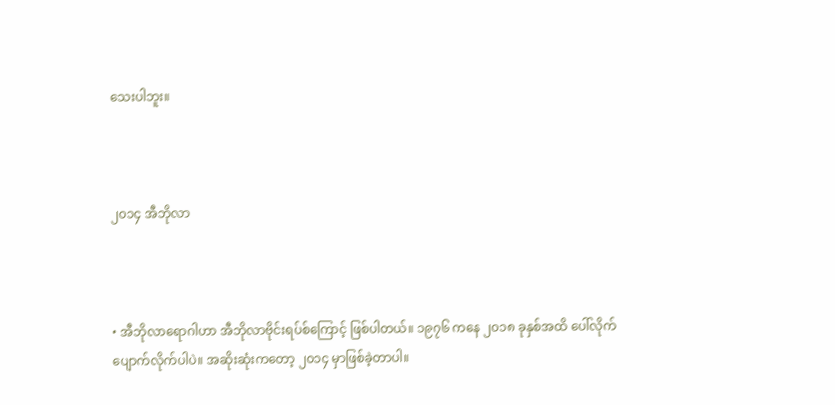သေးပါဘူး။



၂၀၁၄ အီဘိုလာ



• အီဘိုလာရောဂါဟာ အီဘိုလာဗိုင်းရပ်စ်ကြောင့် ဖြစ်ပါတယ်။ ၁၉၇၆ ကနေ ၂၀၁၈ ခုနှစ်အထိ ပေါ်လိုက်ပျောက်လိုက်ပါပဲ။ အဆိုးဆုံးကတော့ ၂၀၁၄ မှာဖြစ်ခဲ့တာပါ။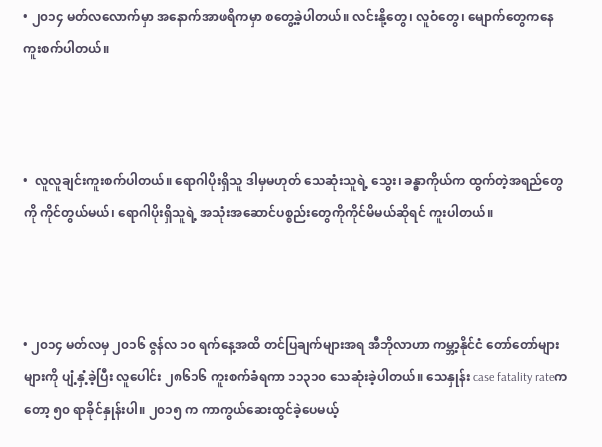• ၂၀၁၄ မတ်လလောက်မှာ အနောက်အာဖရိကမှာ စတွေ့ခဲ့ပါတယ်။ လင်းနို့တွေ၊ လူဝံတွေ၊ မျောက်တွေကနေ ကူးစက်ပါတယ်။



•  လူလူချင်းကူးစက်ပါတယ်။ ရောဂါပိုးရှိသူ ဒါမှမဟုတ် သေဆုံးသူရဲ့ သွေး၊ ခန္ဓာကိုယ်က ထွက်တဲ့အရည်တွေကို ကိုင်တွယ်မယ်၊ ရောဂါပိုးရှိသူရဲ့ အသုံးအဆောင်ပစ္စည်းတွေကိုကိုင်မိမယ်ဆိုရင် ကူးပါတယ်။



• ၂၀၁၄ မတ်လမှ ၂၀၁၆ ဇွန်လ ၁၀ ရက်နေ့အထိ တင်ပြချက်များအရ အီဘိုလာဟာ ကမ္ဘာ့နိုင်ငံ တော်တော်များများကို ပျံ့နှံ့ခဲ့ပြီး လူပေါင်း ၂၈၆၁၆ ကူးစက်ခံရကာ ၁၁၃၁၀ သေဆုံးခဲ့ပါတယ်။ သေနှုန်း case fatality rateကတော့ ၅၀ ရာခိုင်နှုန်းပါ။ ၂၀၁၅ က ကာကွယ်ဆေးထွင်ခဲ့ပေမယ့်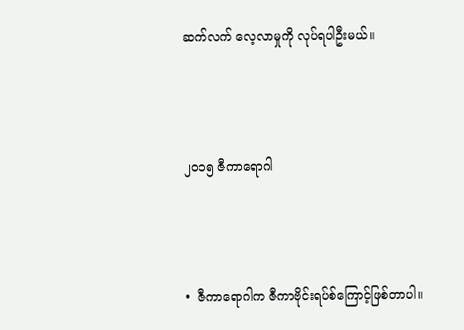ဆက်လက် လေ့လာမှုကို လုပ်ရပါဦးမယ်။



၂၀၁၅ ဇီကာရောဂါ



•  ဇီကာရောဂါက ဇီကာဗိုင်းရပ်စ်ကြောင့်ဖြစ်တာပါ။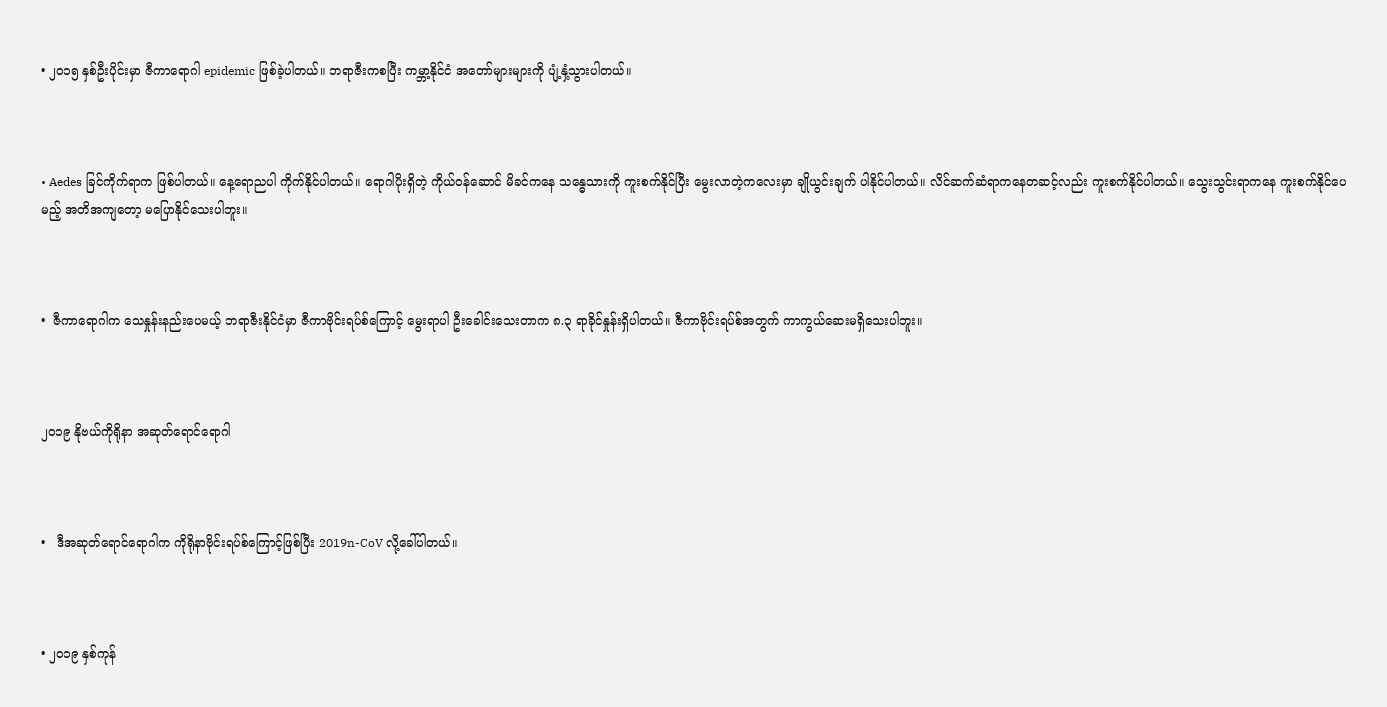• ၂၀၁၅ နှစ်ဦးပိုင်းမှာ ဇီကာရောဂါ epidemic ဖြစ်ခဲ့ပါတယ်။ ဘရာဇီးကစပြီး ကမ္ဘာ့နိုင်ငံ အတော်များများကို ပျံ့နှံ့သွားပါတယ်။



• Aedes ခြင်ကိုက်ရာက ဖြစ်ပါတယ်။ နေ့ရောညပါ ကိုက်နိုင်ပါတယ်။ ရောဂါပိုးရှိတဲ့ ကိုယ်ဝန်ဆောင် မိခင်ကနေ သန္ဓေသားကို ကူးစက်နိုင်ပြီး မွေးလာတဲ့ကလေးမှာ ချိုယွင်းချက် ပါနိုင်ပါတယ်။ လိင်ဆက်ဆံရာကနေတဆင့်လည်း ကူးစက်နိုင်ပါတယ်။ သွေးသွင်းရာကနေ ကူးစက်နိုင်ပေမည့် အတိအကျတော့ မပြောနိုင်သေးပါဘူး။



•  ဇီကာရောဂါက သေနှုန်းနည်းပေမယ့် ဘရာဇီးနိုင်ငံမှာ ဇီကာဗိုင်းရပ်စ်ကြောင့် မွေးရာပါ ဦးခေါင်းသေးတာက ၈.၃ ရာခိုင်နှုန်းရှိပါတယ်။ ဇီကာဗိုင်းရပ်စ်အတွက် ကာကွယ်ဆေးမရှိသေးပါဘူး။



၂၀၁၉ နိုဗယ်ကိုရိုနာ အဆုတ်ရောင်ရောဂါ



•   ဒီအဆုတ်ရောင်ရောဂါက ကိုရိုနာဗိုင်းရပ်စ်ကြောင့်ဖြစ်ပြီး 2019n-CoV လို့ခေါ်ပါတယ်။



• ၂၀၁၉ နှစ်ကုန်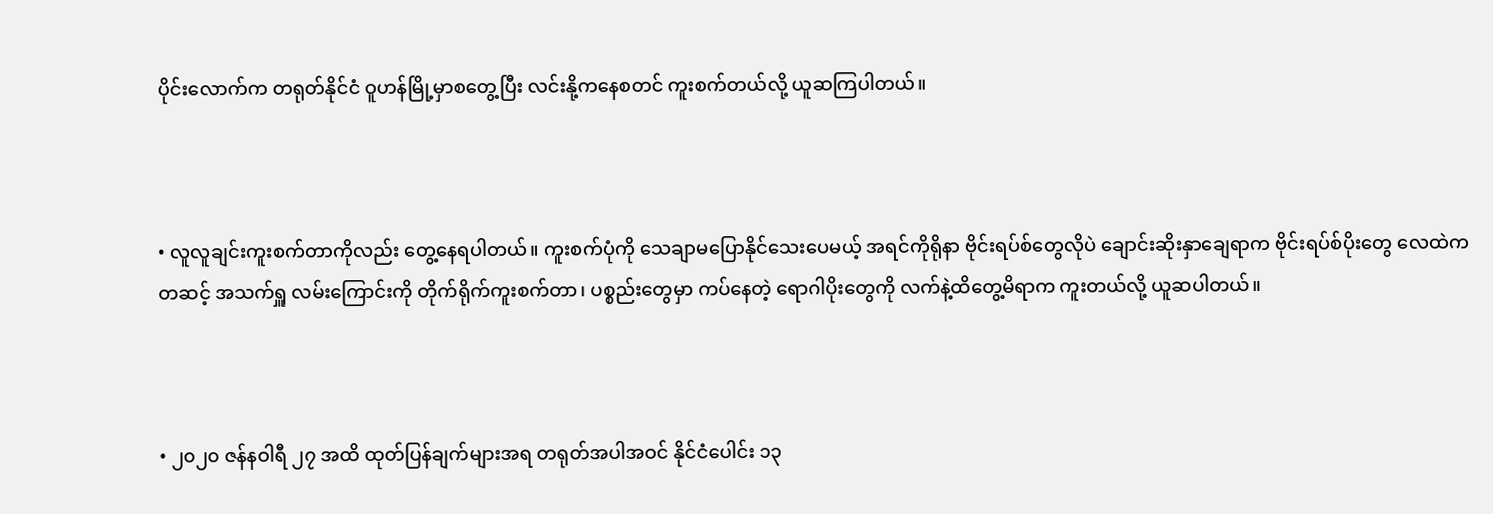ပိုင်းလောက်က တရုတ်နိုင်ငံ ဝူဟန်မြို့မှာစတွေ့ပြီး လင်းနို့ကနေစတင် ကူးစက်တယ်လို့ ယူဆကြပါတယ်။



• လူလူချင်းကူးစက်တာကိုလည်း တွေ့နေရပါတယ်။ ကူးစက်ပုံကို သေချာမပြောနိုင်သေးပေမယ့် အရင်ကိုရိုနာ ဗိုင်းရပ်စ်တွေလိုပဲ ချောင်းဆိုးနှာချေရာက ဗိုင်းရပ်စ်ပိုးတွေ လေထဲကတဆင့် အသက်ရှူ လမ်းကြောင်းကို တိုက်ရိုက်ကူးစက်တာ၊ ပစ္စည်းတွေမှာ ကပ်နေတဲ့ ရောဂါပိုးတွေကို လက်နဲ့ထိတွေ့မိရာက ကူးတယ်လို့ ယူဆပါတယ်။



• ၂၀၂၀ ဇန်နဝါရီ ၂၇ အထိ ထုတ်ပြန်ချက်များအရ တရုတ်အပါအဝင် နိုင်ငံပေါင်း ၁၃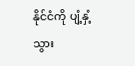နိုင်ငံကို ပျံ့နှံ့သွား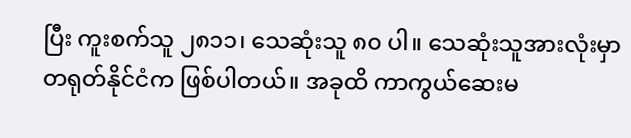ပြီး ကူးစက်သူ ၂၈၁၁၊ သေဆုံးသူ ၈၀ ပါ။ သေဆုံးသူအားလုံးမှာ တရုတ်နိုင်ငံက ဖြစ်ပါတယ်။ အခုထိ ကာကွယ်ဆေးမ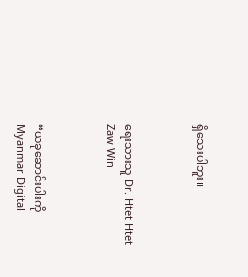ရှိသေးပါဘူး။



ရေးသားသူ Dr. Htet Htet Zaw Win



“ယခုဆောင်းပါးကို Myanmar Digital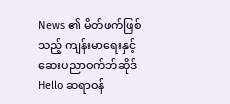News ၏ မိတ်ဖက်ဖြစ်သည့် ကျန်းမာရေးနှင့် ဆေးပညာဝက်ဘ်ဆိုဒ် Hello ဆရာဝန်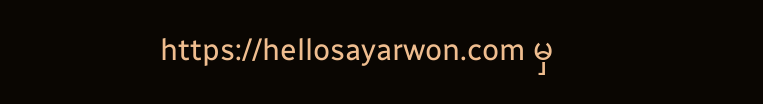https://hellosayarwon.com မှ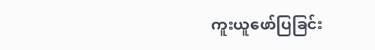ကူးယူဖော်ပြခြင်း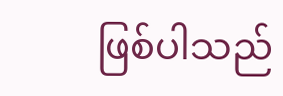ဖြစ်ပါသည်